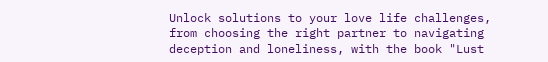Unlock solutions to your love life challenges, from choosing the right partner to navigating deception and loneliness, with the book "Lust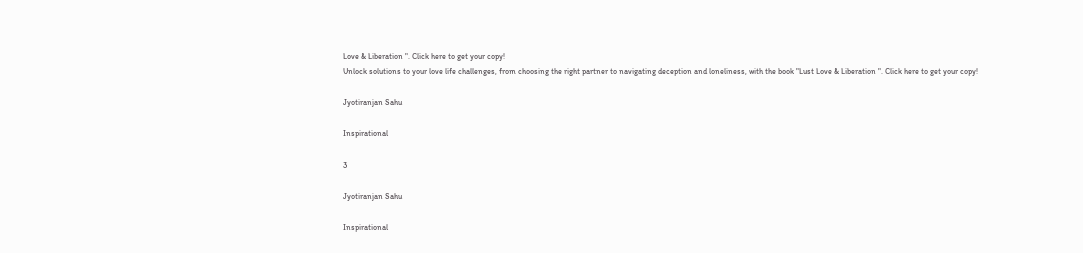Love & Liberation ". Click here to get your copy!
Unlock solutions to your love life challenges, from choosing the right partner to navigating deception and loneliness, with the book "Lust Love & Liberation ". Click here to get your copy!

Jyotiranjan Sahu

Inspirational

3

Jyotiranjan Sahu

Inspirational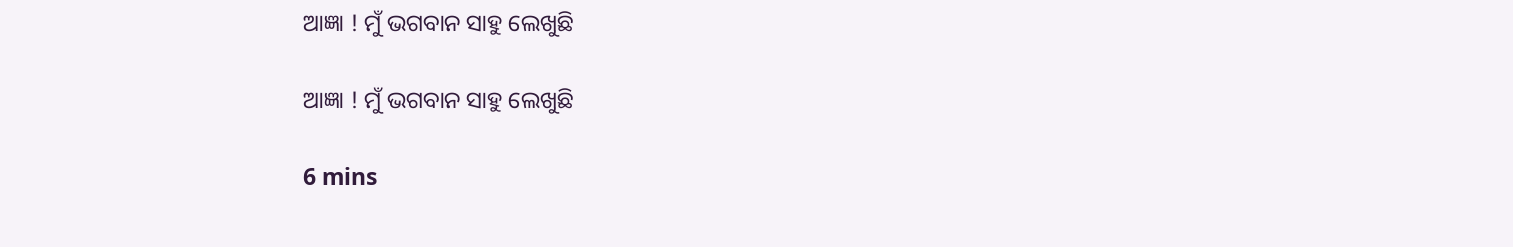ଆଜ୍ଞା ! ମୁଁ ଭଗବାନ ସାହୁ ଲେଖୁଛି

ଆଜ୍ଞା ! ମୁଁ ଭଗବାନ ସାହୁ ଲେଖୁଛି

6 mins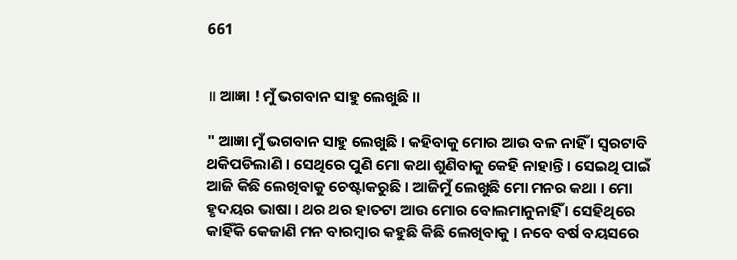661


॥ ଆଜ୍ଞା ! ମୁଁ ଭଗବାନ ସାହୁ ଲେଖୁଛି ॥

" ଆଜ୍ଞା ମୁଁ ଭଗବାନ ସାହୁ ଲେଖୁଛି । କହିବାକୁ ମୋର ଆଉ ବଳ ନାହିଁ । ସ୍ବରଟାବି ଥକିପଡିଲାଣି । ସେଥିରେ ପୁଣି ମୋ କଥା ଶୁଣିବାକୁ କେହି ନାହାନ୍ତି । ସେଇଥି ପାଇଁ ଆଜି କିଛି ଲେଖିବାକୁ ଚେଷ୍ଟାକରୁଛି । ଆଜିମୁଁ ଲେଖୁଛି ମୋ ମନର କଥା । ମୋ ହୃଦୟର ଭାଷା । ଥର ଥର ହାତଟା ଆଉ ମୋର ବୋଲମାନୁନାହିଁ । ସେହିଥିରେ କାହିଁକି କେଜାଣି ମନ ବାରମ୍ବାର କହୁଛି କିଛି ଲେଖିବାକୁ । ନବେ ବର୍ଷ ବୟସରେ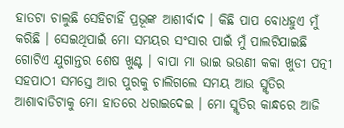ହାତଟା ଚାଲୁଛି ସେହିଟାହିଁ ପ୍ରଭୂଙ୍କ ଆଶୀର୍ବାଦ । କିଛି ପାପ ବୋଧହୁଏ ମୁଁ କରିଛି । ସେଇଥିପାଇଁ ମୋ ସମୟର ସଂସାର ପାଇଁ ମୁଁ ପାଲଟିଯାଇଛି ଗୋଟିଏ ଯୁଗାନ୍ତର ଶେଷ ଖୁଣ୍ଟ । ବାପା ମା ଭାଇ ଭଉଣୀ କକା ଖୁଡୀ ପତ୍ନୀ ସହପାଠୀ ସମସ୍ତେ ଆର ପୁରକୁ ଚାଲିଗଲେ ସମୟ ଆଉ ସ୍ମୃତିର ଆଶାବାଡିଟାକୁ ମୋ ହାତରେ ଧରାଇଦେଇ । ମୋ ସ୍ମୃତିର କାନ୍ଧରେ ଆଜି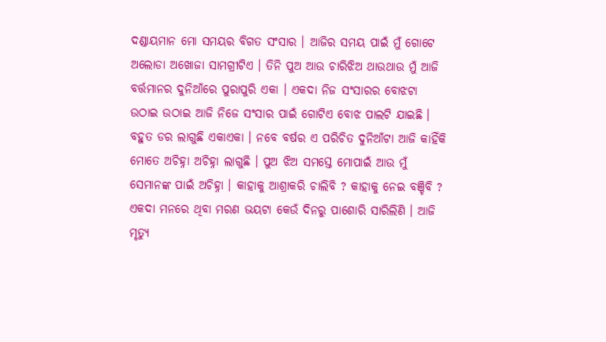ଦଣ୍ଡାୟମାନ ମୋ ସମୟର ବିଗତ ସଂସାର । ଆଜିର ସମୟ ପାଇଁ ମୁଁ ଗୋଟେ ଅଲୋଡା ଅଖୋଜା ସାମଗ୍ରୀଟିଏ । ତିନି ପୁଅ ଆଉ ଚାରିଝିଅ ଥାଉଥାଉ ମୁଁ ଆଜି ବର୍ତ୍ତମାନର ଦୁନିଆଁରେ ପୁରାପୁରି ଏକା । ଏକଦା ନିଜ ସଂସାରର ବୋଝଟା ଉଠାଇ ଉଠାଇ ଆଜି ନିଜେ ସଂସାର ପାଇଁ ଗୋଟିଏ ବୋଝ ପାଲଟି ଯାଇଛି । ବହୁତ ଡର ଲାଗୁଛି ଏକାଏକା । ନବେ ବର୍ଷର ଏ ପରିଚିତ ଦୁନିଆଁଟା ଆଜି କାହିଁକି ମୋତେ ଅଚିହ୍ନା ଅଚିହ୍ନା ଲାଗୁଛି । ପୁଅ ଝିଅ ସମସ୍ତେ ମୋପାଇଁ ଆଉ ମୁଁ ସେମାନଙ୍କ ପାଇଁ ଅଚିହ୍ନା । କାହାକୁ ଆଶ୍ରାକରି ଚାଲିବି ? କାହାକୁ ନେଇ ବଞ୍ଚିବି ? ଏକଦା ମନରେ ଥିବା ମରଣ ଭୟଟା କେଉଁ ଦିନରୁ ପାଶୋରି ସାରିଲିଣି । ଆଜି ମୃତ୍ୟୁ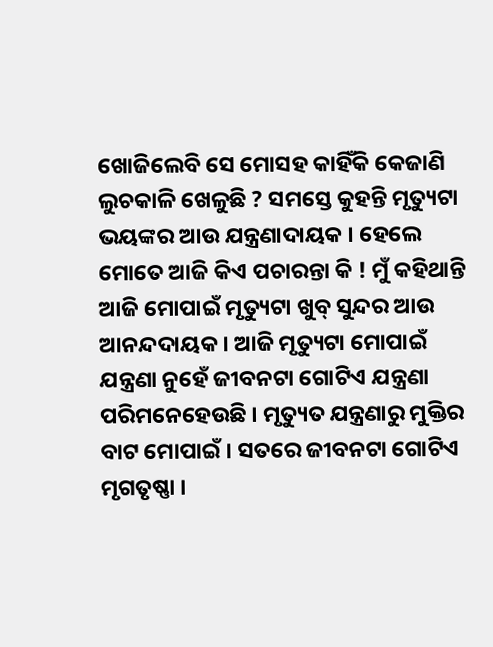ଖୋଜିଲେବି ସେ ମୋସହ କାହିଁକି କେଜାଣି ଲୁଚକାଳି ଖେଳୁଛି ? ସମସ୍ତେ କୁହନ୍ତି ମୃତ୍ୟୁଟା ଭୟଙ୍କର ଆଉ ଯନ୍ତ୍ରଣାଦାୟକ । ହେଲେ ମୋତେ ଆଜି କିଏ ପଚାରନ୍ତା କି ! ମୁଁ କହିଥାନ୍ତି ଆଜି ମୋପାଇଁ ମୃତ୍ୟୁଟା ଖୁବ୍ ସୁନ୍ଦର ଆଉ ଆନନ୍ଦଦାୟକ । ଆଜି ମୃତ୍ୟୁଟା ମୋପାଇଁ ଯନ୍ତ୍ରଣା ନୁହେଁ ଜୀବନଟା ଗୋଟିଏ ଯନ୍ତ୍ରଣା ପରିମନେହେଉଛି । ମୃତ୍ୟୁତ ଯନ୍ତ୍ରଣାରୁ ମୁକ୍ତିର ବାଟ ମୋପାଇଁ । ସତରେ ଜୀବନଟା ଗୋଟିଏ ମୃଗତୃଷ୍ଣା ।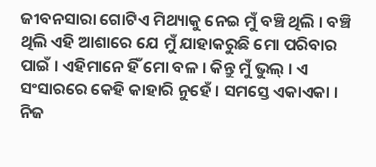ଜୀବନସାରା ଗୋଟିଏ ମିଥ୍ୟାକୁ ନେଇ ମୁଁ ବଞ୍ଚି ଥିଲି । ବଞ୍ଚି ଥିଲି ଏହି ଆଶାରେ ଯେ ମୁଁ ଯାହାକରୁଛି ମୋ ପରିବାର ପାଇଁ । ଏହିମାନେ ହିଁ ମୋ ବଳ । କିନ୍ତୁ ମୁଁ ଭୁଲ୍ । ଏ ସଂସାରରେ କେହି କାହାରି ନୁହେଁ । ସମସ୍ତେ ଏକାଏକା । ନିଜ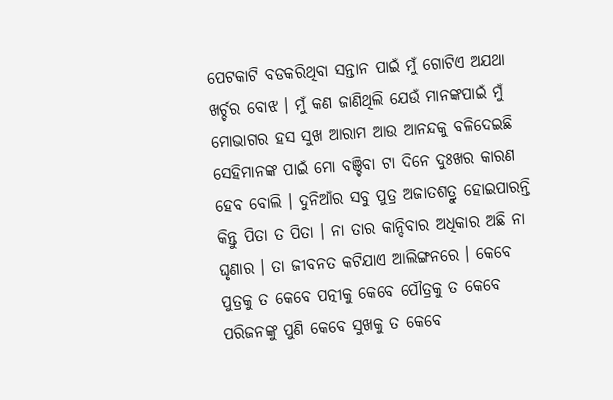ପେଟକାଟି ବଡକରିଥିବା ସନ୍ତାନ ପାଇଁ ମୁଁ ଗୋଟିଏ ଅଯଥା ଖର୍ଚ୍ଚର ବୋଝ । ମୁଁ କଣ ଜାଣିଥିଲି ଯେଉଁ ମାନଙ୍କପାଇଁ ମୁଁ ମୋଭାଗର ହସ ସୁଖ ଆରାମ ଆଉ ଆନନ୍ଦକୁ ବଳିଦେଇଛି ସେହିମାନଙ୍କ ପାଇଁ ମୋ ବଞ୍ଚିବା ଟା ଦିନେ ଦୁଃଖର କାରଣ ହେବ ବୋଲି । ଦୁନିଆଁର ସବୁ ପୁତ୍ର ଅଜାତଶତ୍ରୁ ହୋଇପାରନ୍ତି କିନ୍ତୁ ପିତା ତ ପିତା । ନା ତାର କାନ୍ଦିବାର ଅଧିକାର ଅଛି ନା ଘୃଣାର । ତା ଜୀବନତ କଟିଯାଏ ଆଲିଙ୍ଗନରେ । କେବେ ପୁତ୍ରକୁ ତ କେବେ ପତ୍ନୀକୁ କେବେ ପୌତ୍ରକୁ ତ କେବେ ପରିଜନଙ୍କୁ ପୁଣି କେବେ ସୁଖକୁ ତ କେବେ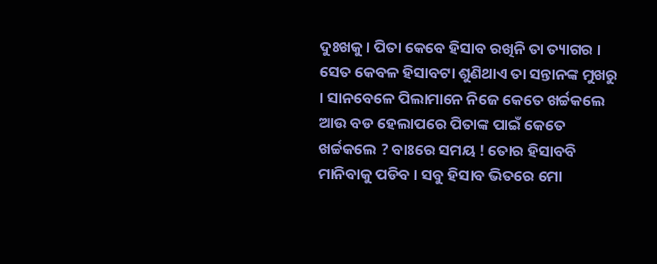ଦୁଃଖକୁ । ପିତା କେବେ ହିସାବ ରଖିନି ତା ତ୍ୟାଗର । ସେତ କେବଳ ହିସାବଟା ଶୁଣିଥାଏ ତା ସନ୍ତାନଙ୍କ ମୁଖରୁ । ସାନବେଳେ ପିଲାମାନେ ନିଜେ କେତେ ଖର୍ଚ୍ଚକଲେ ଆଉ ବଡ ହେଲାପରେ ପିତାଙ୍କ ପାଇଁ କେତେ ଖର୍ଚ୍ଚକଲେ ? ବାଃରେ ସମୟ ! ତୋର ହିସାବବି ମାନିବାକୁ ପଡିବ । ସବୁ ହିସାବ ଭିତରେ ମୋ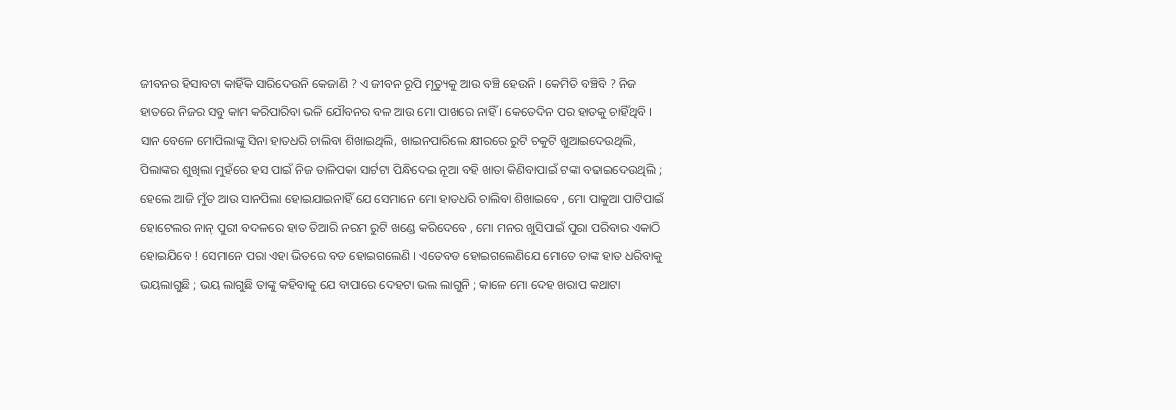ଜୀବନର ହିସାବଟା କାହିଁକି ସାରିଦେଉନି କେଜାଣି ? ଏ ଜୀବନ ରୂପି ମୃତ୍ୟୁକୁ ଆଉ ବଞ୍ଚି ହେଉନି । କେମିତି ବଞ୍ଚିବି ? ନିଜ ହାତରେ ନିଜର ସବୁ କାମ କରିପାରିବା ଭଳି ଯୌବନର ବଳ ଆଉ ମୋ ପାଖରେ ନାହିଁ । କେତେଦିନ ପର ହାତକୁ ଚାହିଁଥିବି । ସାନ ବେଳେ ମୋପିଲାଙ୍କୁ ସିନା ହାତଧରି ଚାଲିବା ଶିଖାଇଥିଲି, ଖାଇନପାରିଲେ କ୍ଷୀରରେ ରୁଟି ଚକୁଟି ଖୁଆଇଦେଉଥିଲି, ପିଲାଙ୍କର ଶୁଖିଲା ମୁହଁରେ ହସ ପାଇଁ ନିଜ ତାଳିପକା ସାର୍ଟଟା ପିନ୍ଧିଦେଇ ନୂଆ ବହି ଖାତା କିଣିବାପାଇଁ ଟଙ୍କା ବଢାଇଦେଉଥିଲି ; ହେଲେ ଆଜି ମୁଁତ ଆଉ ସାନପିଲା ହୋଇଯାଇନାହିଁ ଯେ ସେମାନେ ମୋ ହାତଧରି ଚାଲିବା ଶିଖାଇବେ , ମୋ ପାକୁଆ ପାଟିପାଇଁ ହୋଟେଲର ନାନ୍ ପୁରୀ ବଦଳରେ ହାତ ତିଆରି ନରମ ରୁଟି ଖଣ୍ଡେ କରିଦେବେ , ମୋ ମନର ଖୁସିପାଇଁ ପୁରା ପରିବାର ଏକାଠି ହୋଇଯିବେ ! ସେମାନେ ପରା ଏହା ଭିତରେ ବଡ ହୋଇଗଲେଣି । ଏତେବଡ ହୋଇଗଲେଣିଯେ ମୋତେ ତାଙ୍କ ହାତ ଧରିବାକୁ ଭୟଲାଗୁଛି ; ଭୟ ଲାଗୁଛି ତାଙ୍କୁ କହିବାକୁ ଯେ ବାପାରେ ଦେହଟା ଭଲ ଲାଗୁନି ; କାଳେ ମୋ ଦେହ ଖରାପ କଥାଟା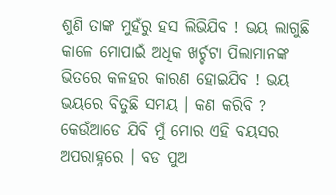ଶୁଣି ତାଙ୍କ ମୁହଁରୁ ହସ ଲିଭିଯିବ ! ଭୟ ଲାଗୁଛି କାଳେ ମୋପାଇଁ ଅଧିକ ଖର୍ଚ୍ଚଟା ପିଲାମାନଙ୍କ ଭିତରେ କଳହର କାରଣ ହୋଇଯିବ ! ଭୟ ଭୟରେ ବିତୁଛି ସମୟ । କଣ କରିବି ? କେଉଁଆଡେ ଯିବି ମୁଁ ମୋର ଏହି ବୟସର ଅପରାହ୍ନରେ । ବଡ ପୁଅ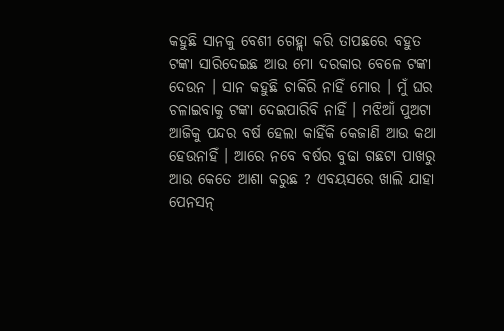କହୁଛି ସାନକୁ ବେଶୀ ଗେହ୍ଲା କରି ତାପଛରେ ବହୁତ ଟଙ୍କା ସାରିଦେଇଛ ଆଉ ମୋ ଦରକାର ବେଳେ ଟଙ୍କା ଦେଉନ । ସାନ କହୁଛି ଚାକିରି ନାହିଁ ମୋର । ମୁଁ ଘର ଚଳାଇବାକୁ ଟଙ୍କା ଦେଇପାରିବି ନାହିଁ । ମଝିଆଁ ପୁଅଟା ଆଜିକୁ ପନ୍ଦର ବର୍ଷ ହେଲା କାହିଁକି କେଜାଣି ଆଉ କଥା ହେଉନାହିଁ । ଆରେ ନବେ ବର୍ଷର ବୁଢା ଗଛଟା ପାଖରୁ ଆଉ କେତେ ଆଶା କରୁଛ ? ଏବୟସରେ ଖାଲି ଯାହା ପେନସନ୍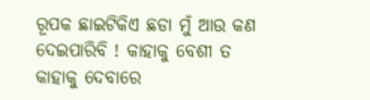ରୂପକ ଛାଇଟିକିଏ ଛଡା ମୁଁ ଆଉ କଣ ଦେଇପାରିବି ! କାହାକୁ ବେଶୀ ତ କାହାକୁ ଦେବାରେ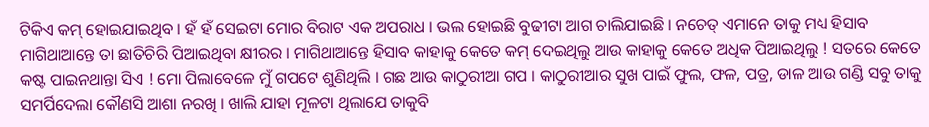ଟିକିଏ କମ୍ ହୋଇଯାଇଥିବ । ହଁ ହଁ ସେଇଟା ମୋର ବିରାଟ ଏକ ଅପରାଧ । ଭଲ ହୋଇଛି ବୁଢୀଟା ଆଗ ଚାଲିଯାଇଛି । ନଚେତ୍ ଏମାନେ ତାକୁ ମଧ୍ୟ ହିସାବ ମାଗିଥାଆନ୍ତେ ତା ଛାତିଚିରି ପିଆଇଥିବା କ୍ଷୀରର । ମାଗିଥାଆନ୍ତେ ହିସାବ କାହାକୁ କେତେ କମ୍ ଦେଇଥିଲୁ ଆଉ କାହାକୁ କେତେ ଅଧିକ ପିଆଇଥିଲୁ ! ସତରେ କେତେ କଷ୍ଟ ପାଇନଥାନ୍ତା ସିଏ ! ମୋ ପିଲାବେଳେ ମୁଁ ଗପଟେ ଶୁଣିଥିଲି । ଗଛ ଆଉ କାଠୁରୀଆ ଗପ । କାଠୁରୀଆର ସୁଖ ପାଇଁ ଫୁଲ, ଫଳ, ପତ୍ର, ଡାଳ ଆଉ ଗଣ୍ଡି ସବୁ ତାକୁ ସମର୍ପିଦେଲା କୌଣସି ଆଶା ନରଖି । ଖାଲି ଯାହା ମୂଳଟା ଥିଲାଯେ ତାକୁବି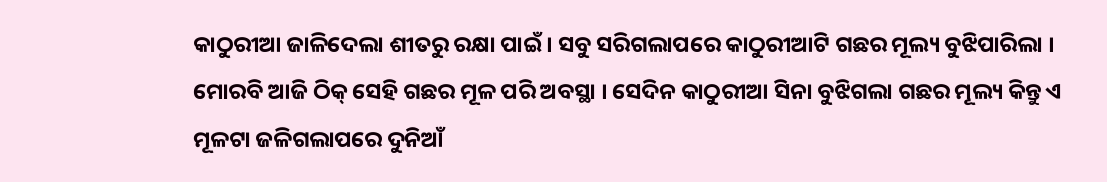କାଠୁରୀଆ ଜାଳିଦେଲା ଶୀତରୁ ରକ୍ଷା ପାଇଁ । ସବୁ ସରିଗଲାପରେ କାଠୁରୀଆଟି ଗଛର ମୂଲ୍ୟ ବୁଝିପାରିଲା । ମୋରବି ଆଜି ଠିକ୍ ସେହି ଗଛର ମୂଳ ପରି ଅବସ୍ଥା । ସେଦିନ କାଠୁରୀଆ ସିନା ବୁଝିଗଲା ଗଛର ମୂଲ୍ୟ କିନ୍ତୁ ଏ ମୂଳଟା ଜଳିଗଲାପରେ ଦୁନିଆଁ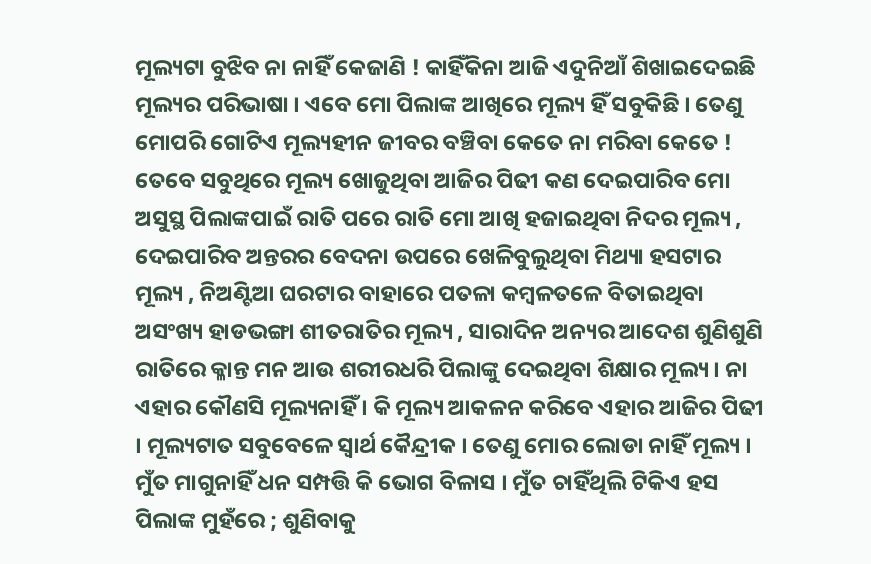ମୂଲ୍ୟଟା ବୁଝିବ ନା ନାହିଁ କେଜାଣି ! କାହିଁକିନା ଆଜି ଏଦୁନିଆଁ ଶିଖାଇଦେଇଛି ମୂଲ୍ୟର ପରିଭାଷା । ଏବେ ମୋ ପିଲାଙ୍କ ଆଖିରେ ମୂଲ୍ୟ ହିଁ ସବୁକିଛି । ତେଣୁ ମୋପରି ଗୋଟିଏ ମୂଲ୍ୟହୀନ ଜୀବର ବଞ୍ଚିବା କେତେ ନା ମରିବା କେତେ ! ତେବେ ସବୁଥିରେ ମୂଲ୍ୟ ଖୋଜୁଥିବା ଆଜିର ପିଢୀ କଣ ଦେଇପାରିବ ମୋ ଅସୁସ୍ଥ ପିଲାଙ୍କପାଇଁ ରାତି ପରେ ରାତି ମୋ ଆଖି ହଜାଇଥିବା ନିଦର ମୂଲ୍ୟ , ଦେଇପାରିବ ଅନ୍ତରର ବେଦନା ଉପରେ ଖେଳିବୁଲୁଥିବା ମିଥ୍ୟା ହସଟାର ମୂଲ୍ୟ , ନିଅଣ୍ଟିଆ ଘରଟାର ବାହାରେ ପତଳା କମ୍ବଳତଳେ ବିତାଇଥିବା ଅସଂଖ୍ୟ ହାଡଭଙ୍ଗା ଶୀତରାତିର ମୂଲ୍ୟ , ସାରାଦିନ ଅନ୍ୟର ଆଦେଶ ଶୁଣିଶୁଣି ରାତିରେ କ୍ଳାନ୍ତ ମନ ଆଉ ଶରୀରଧରି ପିଲାଙ୍କୁ ଦେଇଥିବା ଶିକ୍ଷାର ମୂଲ୍ୟ । ନା ଏହାର କୌଣସି ମୂଲ୍ୟନାହିଁ । କି ମୂଲ୍ୟ ଆକଳନ କରିବେ ଏହାର ଆଜିର ପିଢୀ । ମୂଲ୍ୟଟାତ ସବୁବେଳେ ସ୍ବାର୍ଥ କୈନ୍ଦ୍ରୀକ । ତେଣୁ ମୋର ଲୋଡା ନାହିଁ ମୂଲ୍ୟ । ମୁଁତ ମାଗୁନାହିଁ ଧନ ସମ୍ପତ୍ତି କି ଭୋଗ ବିଳାସ । ମୁଁତ ଚାହିଁଥିଲି ଟିକିଏ ହସ ପିଲାଙ୍କ ମୁହଁରେ ; ଶୁଣିବାକୁ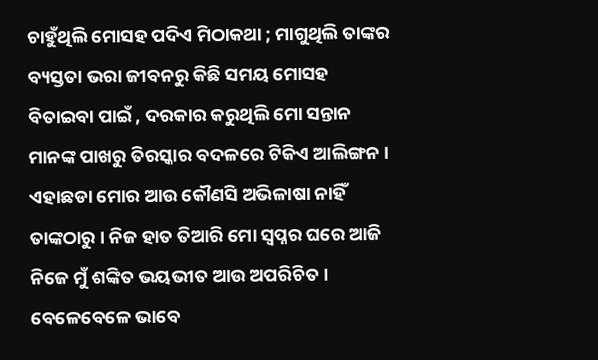ଚାହୁଁଥିଲି ମୋସହ ପଦିଏ ମିଠାକଥା ; ମାଗୁଥିଲି ତାଙ୍କର ବ୍ୟସ୍ତତା ଭରା ଜୀବନରୁ କିଛି ସମୟ ମୋସହ ବିତାଇବା ପାଇଁ , ଦରକାର କରୁଥିଲି ମୋ ସନ୍ତାନ ମାନଙ୍କ ପାଖରୁ ତିରସ୍କାର ବଦଳରେ ଟିକିଏ ଆଲିଙ୍ଗନ । ଏହାଛଡା ମୋର ଆଉ କୌଣସି ଅଭିଳାଷା ନାହିଁ ତାଙ୍କଠାରୁ । ନିଜ ହାତ ତିଆରି ମୋ ସ୍ବପ୍ନର ଘରେ ଆଜି ନିଜେ ମୁଁ ଶଙ୍କିତ ଭୟଭୀତ ଆଉ ଅପରିଚିତ । ବେଳେବେଳେ ଭାବେ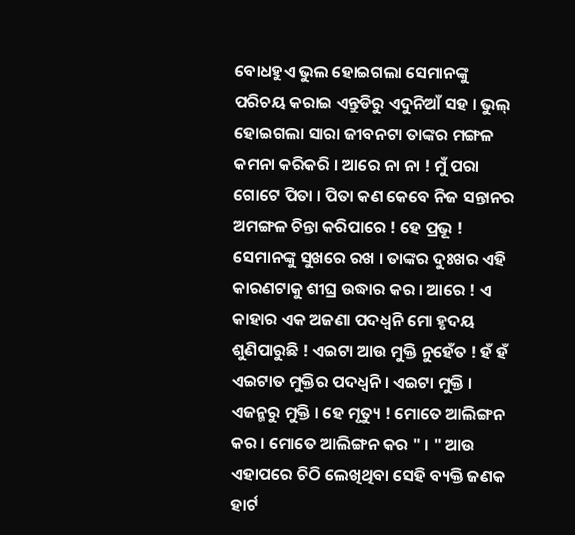ବୋଧହୁଏ ଭୁଲ ହୋଇଗଲା ସେମାନଙ୍କୁ ପରିଚୟ କରାଇ ଏନ୍ତୁଡିରୁ ଏଦୁନିଆଁ ସହ । ଭୁଲ୍ ହୋଇଗଲା ସାରା ଜୀବନଟା ତାଙ୍କର ମଙ୍ଗଳ କମନା କରିକରି । ଆରେ ନା ନା ! ମୁଁ ପରା ଗୋଟେ ପିତା । ପିତା କଣ କେବେ ନିଜ ସନ୍ତାନର ଅମଙ୍ଗଳ ଚିନ୍ତା କରିପାରେ ! ହେ ପ୍ରଭୂ ! ସେମାନଙ୍କୁ ସୁଖରେ ରଖ । ତାଙ୍କର ଦୁଃଖର ଏହି କାରଣଟାକୁ ଶୀଘ୍ର ଉଦ୍ଧାର କର । ଆରେ ! ଏ କାହାର ଏକ ଅଜଣା ପଦଧ୍ବନି ମୋ ହୃଦୟ ଶୁଣିପାରୁଛି ! ଏଇଟା ଆଉ ମୁକ୍ତି ନୁହେଁତ ! ହଁ ହଁ ଏଇଟାତ ମୁକ୍ତିର ପଦଧ୍ବନି । ଏଇଟା ମୁକ୍ତି । ଏଜନ୍ମରୁ ମୁକ୍ତି । ହେ ମୃତ୍ୟୁ ! ମୋତେ ଆଲିଙ୍ଗନ କର । ମୋତେ ଆଲିଙ୍ଗନ କର " । " ଆଉ ଏହାପରେ ଚିଠି ଲେଖିଥିବା ସେହି ବ୍ୟକ୍ତି ଜଣକ ହାର୍ଟ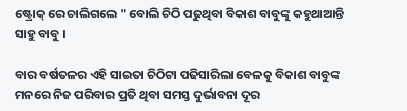ଷ୍ଟ୍ରୋକ୍ ରେ ଚାଲିଗଲେ " ବୋଲି ଚିଠି ପଢୁଥିବା ବିକାଶ ବାବୁଙ୍କୁ କହୁଥାଆନ୍ତି ସାହୁ ବାବୁ ।

ବାର ବର୍ଷତଳର ଏହି ସାଇତା ଚିଠିଟା ପଢିସାରିଲା ବେଳକୁ ବିକାଶ ବାବୁଙ୍କ ମନରେ ନିଜ ପରିବାର ପ୍ରତି ଥିବା ସମସ୍ତ ଦୁର୍ଭାବନା ଦୂର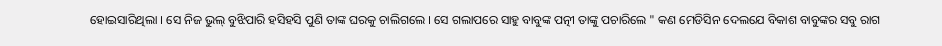ହୋଇସାରିଥିଲା । ସେ ନିଜ ଭୁଲ୍ ବୁଝିପାରି ହସିହସି ପୁଣି ତାଙ୍କ ଘରକୁ ଚାଲିଗଲେ । ସେ ଗଲାପରେ ସାହୁ ବାବୁଙ୍କ ପତ୍ନୀ ତାଙ୍କୁ ପଚାରିଲେ " କଣ ମେଡିସିନ ଦେଲଯେ ବିକାଶ ବାବୁଙ୍କର ସବୁ ରାଗ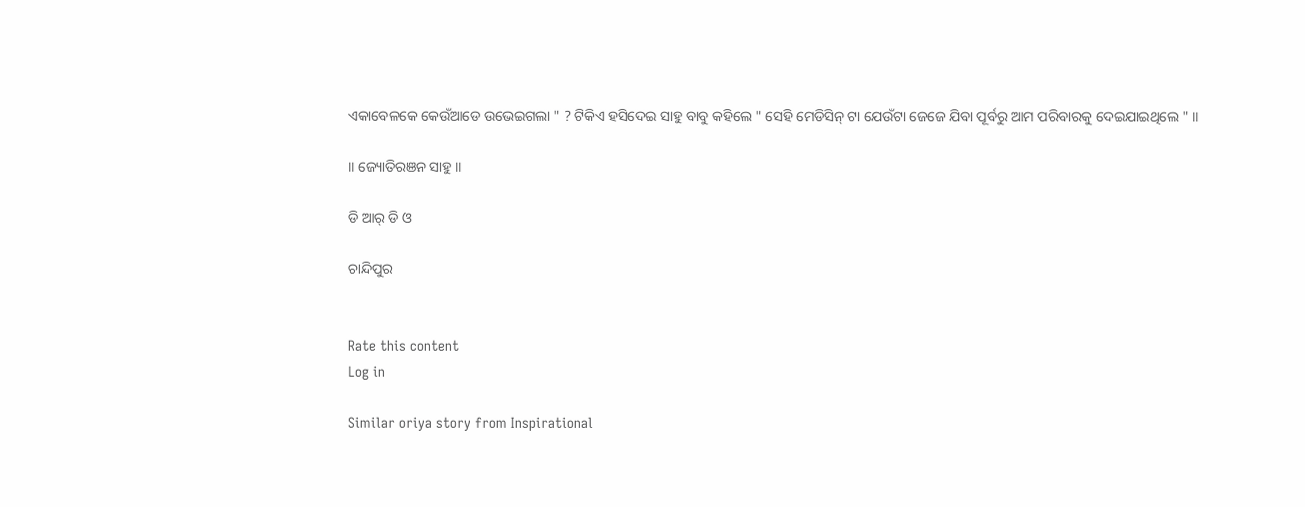ଏକାବେଳକେ କେଉଁଆଡେ ଉଭେଇଗଲା " ? ଟିକିଏ ହସିଦେଇ ସାହୁ ବାବୁ କହିଲେ " ସେହି ମେଡିସିନ୍ ଟା ଯେଉଁଟା ଜେଜେ ଯିବା ପୂର୍ବରୁ ଆମ ପରିବାରକୁ ଦେଇଯାଇଥିଲେ " ॥

॥ ଜ୍ୟୋତିରଞନ ସାହୁ ॥

ଡି ଆର୍ ଡି ଓ

ଚାନ୍ଦିପୁର


Rate this content
Log in

Similar oriya story from Inspirational